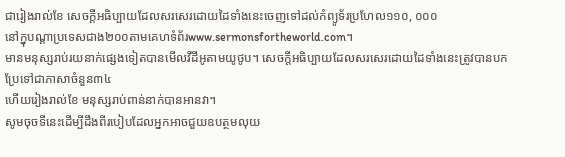ជារៀងរាល់ខែ សេចក្ដីអធិប្បាយដែលសរសេរដោយដៃទាំងនេះចេញទៅដល់កំព្យូទ័រប្រហែល១១០, ០០០
នៅក្នុបណ្ដាប្រទេសជាង២០០តាមគេហទំព័រwww.sermonsfortheworld.com។
មានមនុស្សរាប់រយនាក់ផ្សេងទៀតបានមើលវីដីអូតាមយូថូប។ សេចក្ដីអធិប្បាយដែលសរសេរដោយដៃទាំងនេះត្រូវបានបកប្រែទៅជាភាសាចំនួន៣៤
ហើយរៀងរាល់ខែ មនុស្សរាប់ពាន់នាក់បានអានវា។
សូមចុចទីនេះដើម្បីដឹងពីរបៀបដែលអ្នកអាចជួយឧបត្ថមលុយ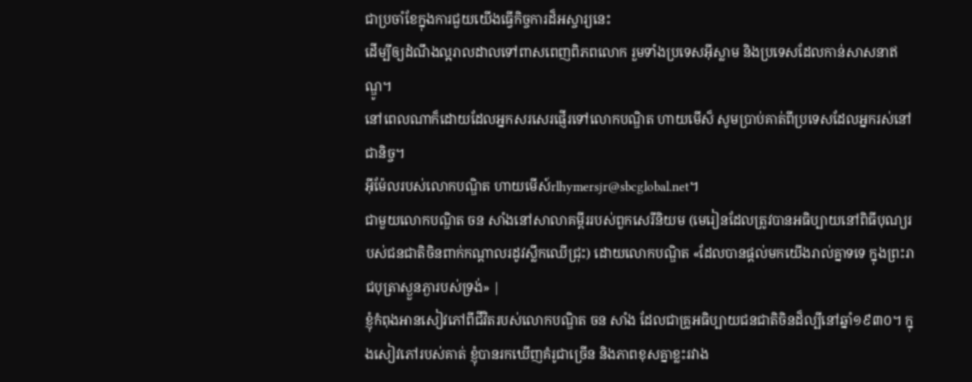ជាប្រចាំខែក្នុងការជួយយើងធ្វើកិច្ចការដ៏អស្ចារ្យនេះ
ដើម្បីឲ្យដំណឹងល្អរាលដាលទៅពាសពេញពិភពលោក រួមទាំងប្រទេសអ៊ីស្លាម និងប្រទេសដែលកាន់សាសនាឥណ្ឌូ។
នៅពេលណាក៏ដោយដែលអ្នកសរសេរផ្ញើរទៅលោកបណ្ឌិត ហាយមើស៏ សូមប្រាប់គាត់ពីប្រទេសដែលអ្នករស់នៅជានិច្ច។
អ៊ីម៉ែលរបស់លោកបណ្ឌិត ហាយមើស៍rlhymersjr@sbcglobal.net។
ជាមួយលោកបណ្ឌិត ចន សាំងនៅសាលាគម្ពីររបស់ពួកសេរីនិយម (មេរៀនដែលត្រូវបានអធិប្បាយនៅពិធីបុណ្យរបស់ជនជាតិចិនពាក់កណ្ដាលរដូវស្លឹកឈើជ្រុះ) ដោយលោកបណ្ឌិត «ដែលបានផ្តល់មកយើងរាល់គ្នាទទេ ក្នុងព្រះរាជបុត្រាស្ងួនភ្ងារបស់ទ្រង់» |
ខ្ញុំកំពុងអានសៀវភៅពីជីវិតរបស់លោកបណ្ឌិត ចន សាំង ដែលជាគ្រូអធិប្បាយជនជាតិចិនដ៏ល្បីនៅឆ្នាំ១៩៣០។ ក្នុងសៀវភៅរបស់គាត់ ខ្ញុំបានរកឃើញគំរូជាច្រើន និងភាពខុសគ្នាខ្លះរវាង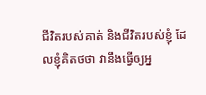ជីវិតរបស់គាត់ និងជីវិតរបស់ខ្ញុំ ដែលខ្ញុំគិតថថា វានឹងធ្វើឲ្យអ្ន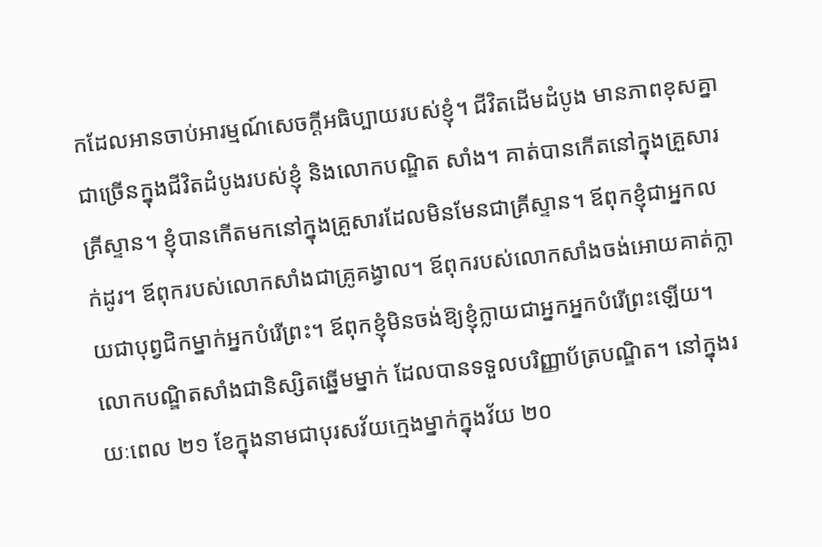កដែលអានចាប់អារម្មណ៍សេចក្ដីអធិប្បាយរបស់ខ្ញុំ។ ជីវិតដើមដំបូង មានភាពខុសគ្នាជាច្រើនក្នុងជីវិតដំបូងរបស់ខ្ញុំ និងលោកបណ្ឌិត សាំង។ គាត់បានកើតនៅក្នុងគ្រួសារគ្រីស្ទាន។ ខ្ញុំបានកើតមកនៅក្នុងគ្រួសារដែលមិនមែនជាគ្រីស្ទាន។ ឪពុកខ្ញុំជាអ្នកលក់ដូរ។ ឪពុករបស់លោកសាំងជាគ្រូគង្វាល។ ឪពុករបស់លោកសាំងចង់អោយគាត់ក្លាយជាបុព្វជិកម្នាក់អ្នកបំរើព្រះ។ ឪពុកខ្ញុំមិនចង់ឱ្យខ្ញុំក្លាយជាអ្នកអ្នកបំរើព្រះឡើយ។ លោកបណ្ឌិតសាំងជានិស្សិតឆ្នើមម្នាក់ ដែលបានទទួលបរិញ្ញាប័ត្របណ្ឌិត។ នៅក្នុងរយៈពេល ២១ ខែក្នុងនាមជាបុរសវ័យក្មេងម្នាក់ក្នុងវ័យ ២០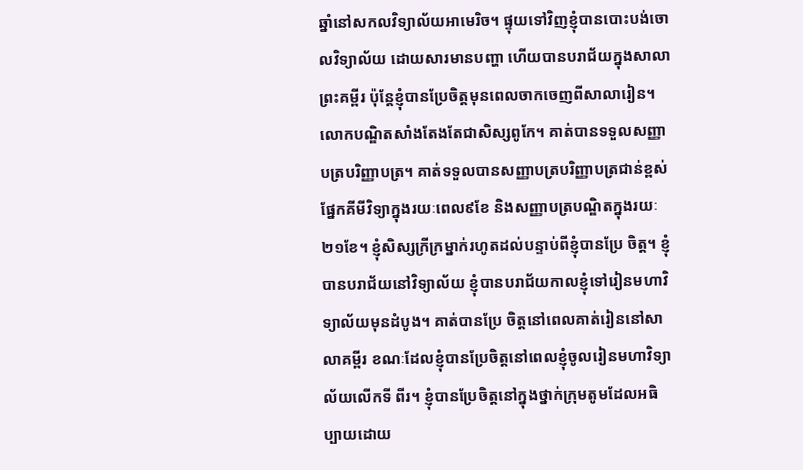ឆ្នាំនៅសកលវិទ្យាល័យអាមេរិច។ ផ្ទុយទៅវិញខ្ញុំបានបោះបង់ចោលវិទ្យាល័យ ដោយសារមានបញ្ហា ហើយបានបរាជ័យក្នុងសាលាព្រះគម្ពីរ ប៉ុន្តែខ្ញុំបានប្រែចិត្ដមុនពេលចាកចេញពីសាលារៀន។ លោកបណ្ឌិតសាំងតែងតែជាសិស្សពូកែ។ គាត់បានទទួលសញ្ញាបត្របរិញ្ញាបត្រ។ គាត់ទទួលបានសញ្ញាបត្របរិញ្ញាបត្រជាន់ខ្ពស់ផ្នែកគីមីវិទ្យាក្នុងរយៈពេល៩ខែ និងសញ្ញាបត្របណ្ឌិតក្នុងរយៈ២១ខែ។ ខ្ញុំសិស្សក្រីក្រម្នាក់រហូតដល់បន្ទាប់ពីខ្ញុំបានប្រែ ចិត្ដ។ ខ្ញុំបានបរាជ័យនៅវិទ្យាល័យ ខ្ញុំបានបរាជ័យកាលខ្ញុំទៅរៀនមហាវិទ្យាល័យមុនដំបូង។ គាត់បានប្រែ ចិត្ដនៅពេលគាត់រៀននៅសាលាគម្ពីរ ខណៈដែលខ្ញុំបានប្រែចិត្ដនៅពេលខ្ញុំចូលរៀនមហាវិទ្យាល័យលើកទី ពីរ។ ខ្ញុំបានប្រែចិត្ដនៅក្នុងថ្នាក់ក្រុមតូមដែលអធិប្បាយដោយ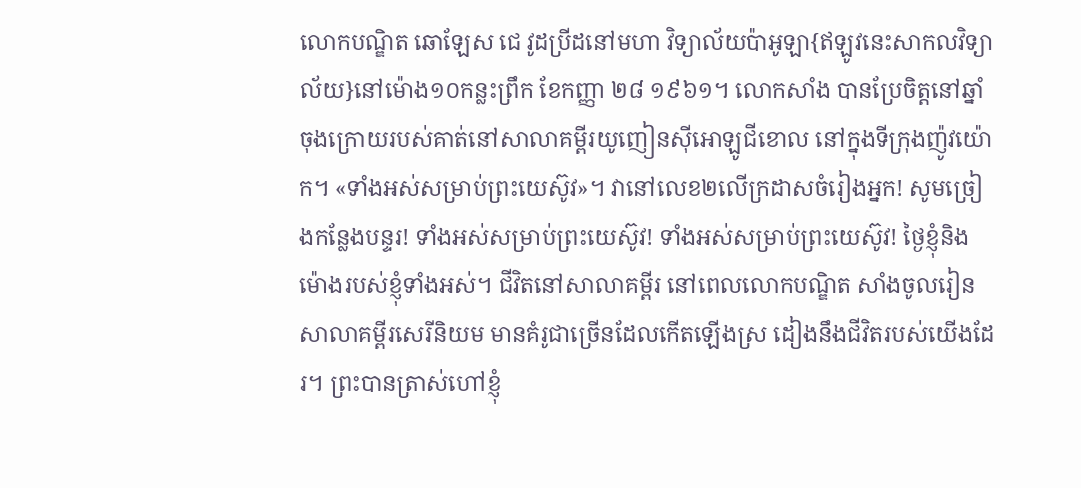លោកបណ្ឌិត ឆោឡែស ជេ វូដប្រីដនៅមហា វិទ្យាល័យប៉ាអូឡា{ឥឡូវនេះសាកលវិទ្យាល័យ}នៅម៉ោង១០កន្លះព្រឹក ខែកញ្ញា ២៨ ១៩៦១។ លោកសាំង បានប្រែចិត្ដនៅឆ្នាំចុងក្រោយរបស់គាត់នៅសាលាគម្ពីរយូញៀនស៊ីអោឡូជីខោល នៅក្នុងទីក្រុងញ៉ូវយ៉ោក។ «ទាំងអស់សម្រាប់ព្រះយេស៊ូវ»។ វានៅលេខ២លើក្រដាសចំរៀងអ្នក! សូមច្រៀងកន្លែងបន្ទរ! ទាំងអស់សម្រាប់ព្រះយេស៊ូវ! ទាំងអស់សម្រាប់ព្រះយេស៊ូវ! ថ្ងៃខ្ញុំនិងម៉ោងរបស់ខ្ញុំទាំងអស់។ ជីវិតនៅសាលាគម្ពីរ នៅពេលលោកបណ្ឌិត សាំងចូលរៀនសាលាគម្ពីរសេរីនិយម មានគំរូជាច្រើនដែលកើតឡើងស្រ ដៀងនឹងជីវិតរបស់យើងដែរ។ ព្រះបានត្រាស់ហៅខ្ញុំ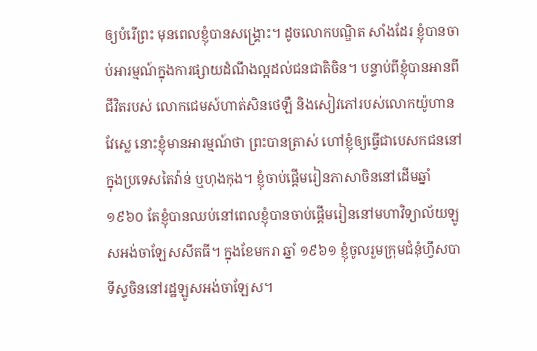ឲ្យបំរើព្រះ មុនពេលខ្ញុំបានសង្រ្គោះ។ ដូចលោកបណ្ឌិត សាំងដែរ ខ្ញុំបានចាប់អារម្មណ៍ក្នុងការផ្សាយដំណឹងល្អដល់ជនជាតិចិន។ បន្ទាប់ពីខ្ញុំបានអានពីជីវិតរបស់ លោកជេមស៍ហាត់សិនថេឡឺ និងសៀវភៅរបស់លោកយ៉ូហាន វែស្លេ នោះខ្ញុំមានអារម្មណ៍ថា ព្រះបានត្រាស់ ហៅខ្ញុំឲ្យធ្វើជាបេសកជននៅក្នុងប្រទេសតៃវ៉ាន់ ឬហុងកុង។ ខ្ញុំចាប់ផ្ដើមរៀនភាសាចិននៅដើមឆ្នាំ១៩៦០ តែខ្ញុំបានឈប់នៅពេលខ្ញុំបានចាប់ផ្ដើមរៀននៅមហាវិទ្យាល័យឡូសអង់ចាឡែសសីតធី។ ក្នុងខែមករា ឆ្នាំ ១៩៦១ ខ្ញុំចូលរួមក្រុមជំនុំហ្វឹសបាទីស្ទចិននៅរដ្ឋឡូសអង់ចាឡែស។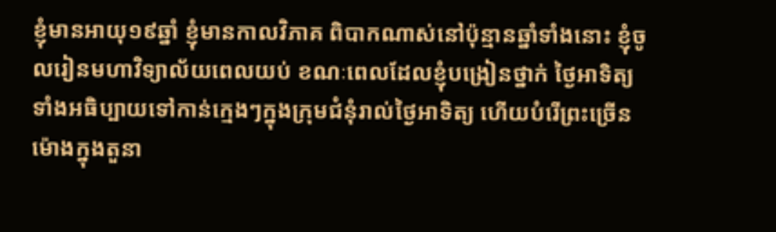ខ្ញុំមានអាយុ១៩ឆ្នាំ ខ្ញុំមានកាលវិភាគ ពិបាកណាស់នៅប៉ុន្មានឆ្នាំទាំងនោះ ខ្ញុំចូលរៀនមហាវិទ្យាល័យពេលយប់ ខណៈពេលដែលខ្ញុំបង្រៀនថ្នាក់ ថ្ងៃអាទិត្យ ទាំងអធិប្បាយទៅកាន់ក្មេងៗក្នុងក្រុមជំនុំរាល់ថ្ងៃអាទិត្យ ហើយបំរើព្រះច្រើនម៉ោងក្នុងតួនា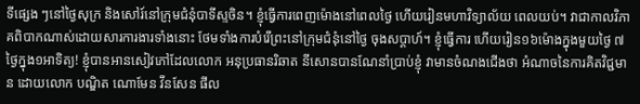ទីផ្សេង ៗនៅថ្ងៃសុក្រ និងសៅរ៍នៅក្រុមជំនុំបាទីស្ទចិន។ ខ្ញុំធ្វើការពេញម៉ោងនៅពេលថ្ងៃ ហើយរៀនមហាវិទ្យាល័យ ពេលយប់។ វាជាកាលវិភាគពិបាកណាស់ដោយសារការងារទាំងនោះ ថែមទាំងការបំរើព្រះនៅក្រុមជំនុំនៅថ្ងៃ ចុងសប្ដាហ៍។ ខ្ញុំធើ្វការ ហើយរៀន១៦ម៉ោងក្នុងមួយថ្ងៃ ៧ថ្ងៃក្នុង១អាទិត្យ! ខ្ញុំបានអានសៀវភៅដែលលោក អនុប្រធានរិឆាត នីសោនបានណែនាំប្រាប់ខ្ញុំ វាមានចំណងជើងថា អំណាចនៃការគិតវិជ្ជមាន ដោយលោក បណ្ឌិត ណោមែន វីនសែន ផីល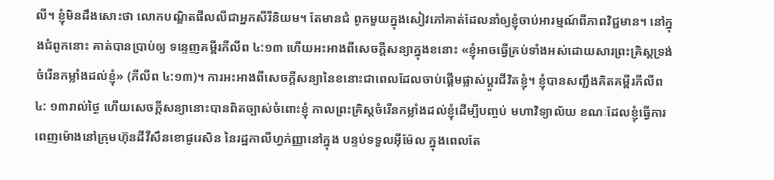លី។ ខ្ញុំមិនដឹងសោះថា លោកបណ្ឌិតផីលលីជាអ្នកសីរីនិយម។ តែមានជំ ពូកមួយក្នុងសៀវភៅគាត់ដែលនាំឲ្យខ្ញុំចាប់អារម្មណ៍ពីភាពវិជ្ជមាន។ នៅក្នុងជំពូកនោះ គាត់បានប្រាប់ឲ្យ ទន្ទេញគម្ពីរភីលីព ៤:១៣ ហើយអះអាងពីសេចក្ដីសន្យាក្នុងខនោះ «ខ្ញុំអាចធ្វើគ្រប់ទាំងអស់ដោយសារព្រះគ្រិស្ដទ្រង់ចំរើនកម្លាំងដល់ខ្ញុំ» (ភីលីព ៤:១៣)។ ការអះអាងពីសេចក្ដីសន្យានៃខនោះជាពេលដែលចាប់ផ្ដើមផ្លាស់ប្ដូរជីវិតខ្ញុំ។ ខ្ញុំបានសញ្ជឹងគិតគម្ពីរភីលីព ៤: ១៣រាល់ថ្ងៃ ហើយសេចក្ដីសន្យានោះបានពិតច្បាស់ចំពោះខ្ញុំ កាលព្រះគ្រិស្ដចំរើនកម្លាំងដល់ខ្ញុំដើម្បីបញ្ចប់ មហាវិទ្យាល័យ ខណៈដែលខ្ញុំធ្វើការពេញម៉ោងនៅក្រុមហ៊ុនដីវីសឹនខោផូរេសិន នៃរដ្ឋកាលីហ្វក់ញ្ញានៅក្នុង បន្ទប់ទទួលអ៊ីម៉ែល ក្នុងពេលតែ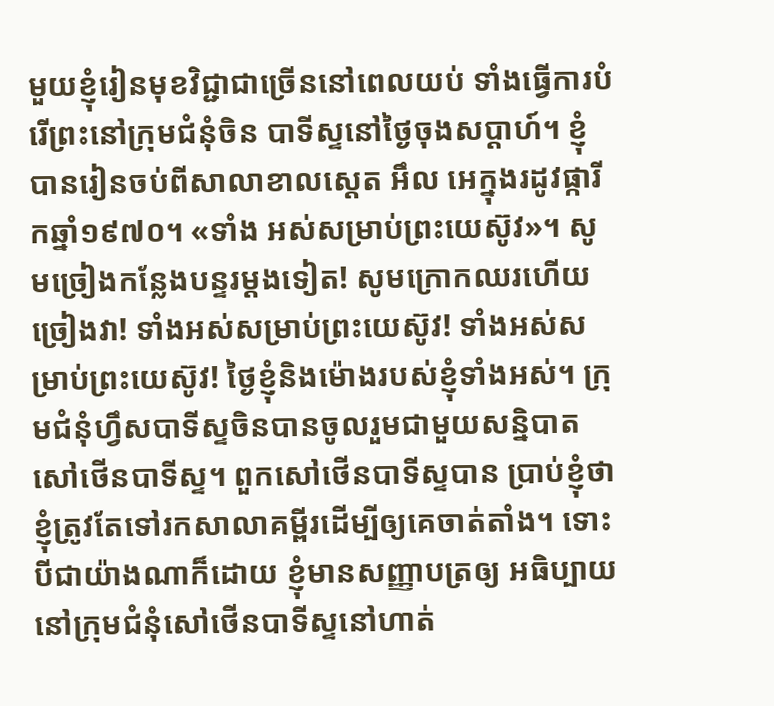មួយខ្ញុំរៀនមុខវិជ្ជាជាច្រើននៅពេលយប់ ទាំងធ្វើការបំរើព្រះនៅក្រុមជំនុំចិន បាទីស្ទនៅថ្ងៃចុងសប្ដាហ៍។ ខ្ញុំបានរៀនចប់ពីសាលាខាលស្ដេត អឹល អេក្នុងរដូវផ្ការីកឆ្នាំ១៩៧០។ «ទាំង អស់សម្រាប់ព្រះយេស៊ូវ»។ សូមច្រៀងកន្លែងបន្ទរម្ដងទៀត! សូមក្រោកឈរហើយច្រៀងវា! ទាំងអស់សម្រាប់ព្រះយេស៊ូវ! ទាំងអស់សម្រាប់ព្រះយេស៊ូវ! ថ្ងៃខ្ញុំនិងម៉ោងរបស់ខ្ញុំទាំងអស់។ ក្រុមជំនុំហ្វឹសបាទីស្ទចិនបានចូលរួមជាមួយសន្និបាតសៅថើនបាទីស្ទ។ ពួកសៅថើនបាទីស្ទបាន ប្រាប់ខ្ញុំថា ខ្ញុំត្រូវតែទៅរកសាលាគម្ពីរដើម្បីឲ្យគេចាត់តាំង។ ទោះបីជាយ៉ាងណាក៏ដោយ ខ្ញុំមានសញ្ញាបត្រឲ្យ អធិប្បាយនៅក្រុមជំនុំសៅថើនបាទីស្ទនៅហាត់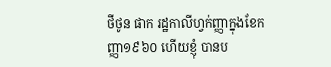ថីថូន ផាក រដ្ឋកាលីហ្វក់ញ្ញាក្នុងខែកញ្ញា១៩៦០ ហើយខ្ញុំ បានប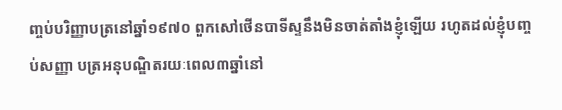ញ្ចប់បរិញ្ញាបត្រនៅឆ្នាំ១៩៧០ ពួកសៅថើនបាទីស្ទនឹងមិនចាត់តាំងខ្ញុំឡើយ រហូតដល់ខ្ញុំបញ្ចប់សញ្ញា បត្រអនុបណ្ឌិតរយៈពេល៣ឆ្នាំនៅ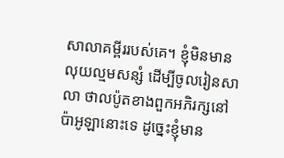សាលាគម្ពីររបស់គេ។ ខ្ញុំមិនមានលុយល្មមសន្សំ ដើម្បីចូលរៀនសាលា ថាលប៉ូតខាងពួកអភិរក្សនៅប៉ាអូឡានោះទេ ដូច្នេះខ្ញុំមាន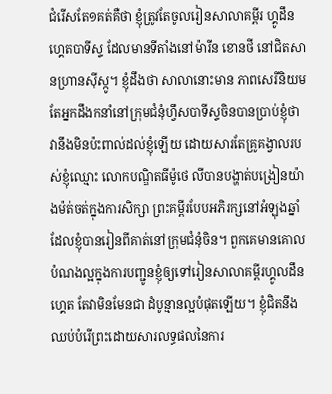ជំរើសតែ១គត់គឺថា ខ្ញុំត្រូវតែចូលរៀនសាលាគម្ពីរ ហ្គូដឹនហ្គេតបាទីស្ទ ដែលមានទីតាំងនៅម៉ារីន ខោនថី នៅជិតសានហ្រានស៊ីស្កូ។ ខ្ញុំដឹងថា សាលានោះមាន ភាពសេរីនិយម តែអ្នកដឹងកនាំនៅក្រុមជំនុំហ្វឹសបាទីស្ទចិនបានប្រាប់ខ្ញុំថា វានឹងមិនប៉ះពាល់ដល់ខ្ញុំឡើយ ដោយសារតែគ្រូគង្វាលរបស់ខ្ញុំឈ្មោះ លោកបណ្ឌិតធីម៉ូថេ លីបានបង្ហាត់បង្រៀនយ៉ាងម៉ត់ចត់ក្នុងការសិក្សា ព្រះគម្ពីរបែបអភិរក្សនៅអំឡុងឆ្នាំដែលខ្ញុំបានរៀនពីគាត់នៅក្រុមជំនុំចិន។ ពួកគេមានគោលបំណងល្អក្នុងការបញ្ជូនខ្ញុំឲ្យទៅរៀនសាលាគម្ពីរហ្គូលដឹនហ្គេត តែវាមិនមែនជា ដំបូន្មានល្អបំផុតឡើយ។ ខ្ញុំជិតនឹងឈប់បំរើព្រះដោយសារលទ្ធផលនៃការ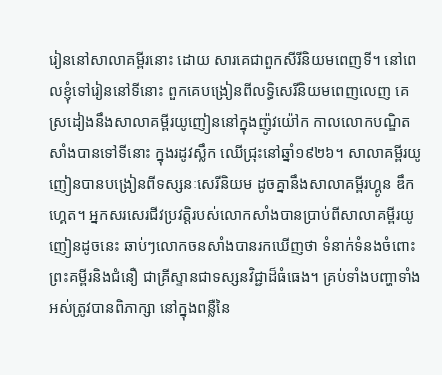រៀននៅសាលាគម្ពីរនោះ ដោយ សារគេជាពួកសីរីនិយមពេញទី។ នៅពេលខ្ញុំទៅរៀននៅទីនោះ ពួកគេបង្រៀនពីលទ្ធិសេរីនិយមពេញលេញ គេស្រដៀងនឹងសាលាគម្ពីរយូញៀននៅក្នុងញ៉ូវយ៉ៅក កាលលោកបណ្ឌិតសាំងបានទៅទីនោះ ក្នុងរដូវស្លឹក ឈើជ្រុះនៅឆ្នាំ១៩២៦។ សាលាគម្ពីរយូញៀនបានបង្រៀនពីទស្សនៈសេរីនិយម ដូចគ្នានឹងសាលាគម្ពីរហ្គូន ឌឹកហ្គេត។ អ្នកសរសេរជីវប្រវត្ដិរបស់លោកសាំងបានប្រាប់ពីសាលាគម្ពីរយូញៀនដូចនេះ ឆាប់ៗលោកចនសាំងបានរកឃើញថា ទំនាក់ទំនងចំពោះព្រះគម្ពីរនិងជំនឿ ជាគ្រីស្ទានជាទស្សនវិជ្ជាដ៏ធំធេង។ គ្រប់ទាំងបញ្ហាទាំងអស់ត្រូវបានពិភាក្សា នៅក្នុងពន្លឺនៃ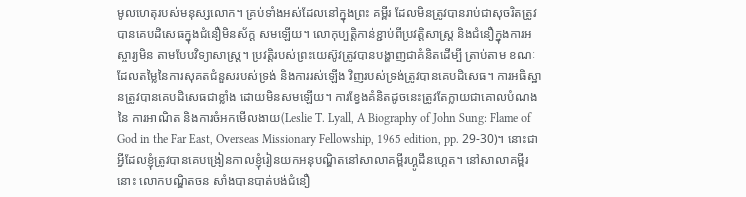មូលហេតុរបស់មនុស្សលោក។ គ្រប់ទាំងអស់ដែលនៅក្នុងព្រះ គម្ពីរ ដែលមិនត្រូវបានរាប់ជាសុចរិតត្រូវបានគេបដិសេធក្នុងជំនឿមិនស័ក្ដ សមឡើយ។ លោកុប្បត្ដិកាន់ខ្ជាប់ពីប្រវត្ដិសាស្រ្ដ និងជំនឿក្នុងការអស្ចារ្យមិន តាមបែបវិទ្យាសាស្រ្ដ។ ប្រវត្ដិរបស់ព្រះយេស៊ូវត្រូវបានបង្ហាញជាគំនិតដើម្បី ត្រាប់តាម ខណៈដែលតម្លៃនៃការសុគតជំនួសរបស់ទ្រង់ និងការរស់ឡើង វិញរបស់ទ្រង់ត្រូវបានគេបដិសេធ។ ការអធិស្ឋានត្រូវបានគេបដិសេធជាខ្លាំង ដោយមិនសមឡើយ។ ការខ្វែងគំនិតដូចនេះត្រូវតែក្លាយជាគោលបំណងនៃ ការអាណិត និងការចំអកមើលងាយ(Leslie T. Lyall, A Biography of John Sung: Flame of God in the Far East, Overseas Missionary Fellowship, 1965 edition, pp. 29-30)។ នោះជាអ្វីដែលខ្ញុំត្រូវបានគេបង្រៀនកាលខ្ញុំរៀនយកអនុបណ្ឌិតនៅសាលាគម្ពីរហ្គូដឹនហ្គេត។ នៅសាលាគម្ពីរនោះ លោកបណ្ឌិតចន សាំងបានបាត់បង់ជំនឿ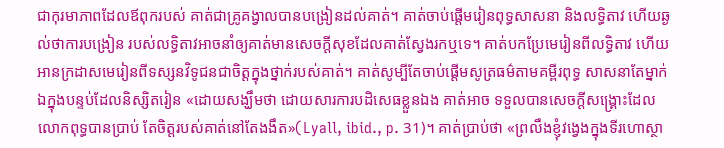ជាកុរមាភាពដែលឪពុករបស់ គាត់ជាគ្រូគង្វាលបានបង្រៀនដល់គាត់។ គាត់ចាប់ផ្ដើមរៀនពុទ្ធសាសនា និងលទ្ធិតាវ ហើយឆ្ងល់ថាការបង្រៀន របស់លទ្ធិតាវអាចនាំឲ្យគាត់មានសេចក្ដីសុខដែលគាត់ស្វែងរកឬទេ។ គាត់បកប្រែមេរៀនពីលទ្ធិតាវ ហើយ អានក្រដាសមេរៀនពីទស្សនវិទូជនជាចិត្ដក្នុងថ្នាក់របស់គាត់។ គាត់សូម្បីតែចាប់ផ្ដើមសូត្រធម៌តាមគម្ពីរពុទ្ធ សាសនាតែម្នាក់ឯក្នុងបន្ទប់ដែលនិស្សិតរៀន «ដោយសង្ឃឹមថា ដោយសារការបដិសេធខ្លួនឯង គាត់អាច ទទួលបានសេចក្ដីសង្រ្គោះដែលលោកពុទ្ធបានប្រាប់ តែចិត្ដរបស់គាត់នៅតែងងឹត»(Lyall, ibid., p. 31)។ គាត់ប្រាប់ថា «ព្រលឹងខ្ញុំវង្វេងក្នុងទីរហោស្ថា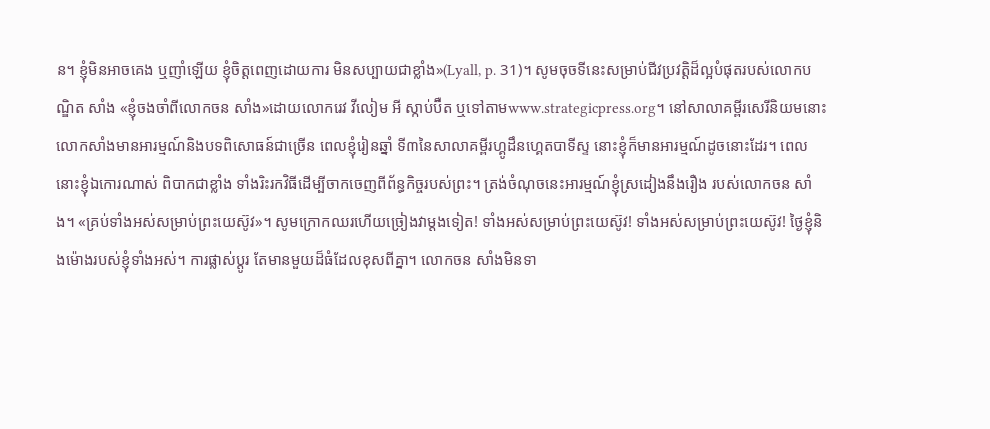ន។ ខ្ញុំមិនអាចគេង ឬញាំឡើយ ខ្ញុំចិត្ដពេញដោយការ មិនសប្បាយជាខ្លាំង»(Lyall, p. 31)។ សូមចុចទីនេះសម្រាប់ជីវប្រវត្ដិដ៏ល្អបំផុតរបស់លោកបណ្ឌិត សាំង «ខ្ញុំចងចាំពីលោកចន សាំង»ដោយលោករេវ វីលៀម អី ស្កាប់ប៊ឺត ឬទៅតាមwww.strategicpress.org។ នៅសាលាគម្ពីរសេរីនិយមនោះ លោកសាំងមានអារម្មណ៍និងបទពិសោធន៍ជាច្រើន ពេលខ្ញុំរៀនឆ្នាំ ទី៣នៃសាលាគម្ពីរហ្គូដឹនហ្គេតបាទីស្ទ នោះខ្ញុំក៏មានអារម្មណ៍ដូចនោះដែរ។ ពេលនោះខ្ញុំឯកោរណាស់ ពិបាកជាខ្លាំង ទាំងរិះរកវិធីដើម្បីចាកចេញពីព័ន្ធកិច្ចរបស់ព្រះ។ ត្រង់ចំណុចនេះអារម្មណ៍ខ្ញុំស្រដៀងនឹងរឿង របស់លោកចន សាំង។ «គ្រប់ទាំងអស់សម្រាប់ព្រះយេស៊ូវ»។ សូមក្រោកឈរហើយច្រៀងវាម្ដងទៀត! ទាំងអស់សម្រាប់ព្រះយេស៊ូវ! ទាំងអស់សម្រាប់ព្រះយេស៊ូវ! ថ្ងៃខ្ញុំនិងម៉ោងរបស់ខ្ញុំទាំងអស់។ ការផ្លាស់ប្ដូរ តែមានមួយដ៏ធំដែលខុសពីគ្នា។ លោកចន សាំងមិនទា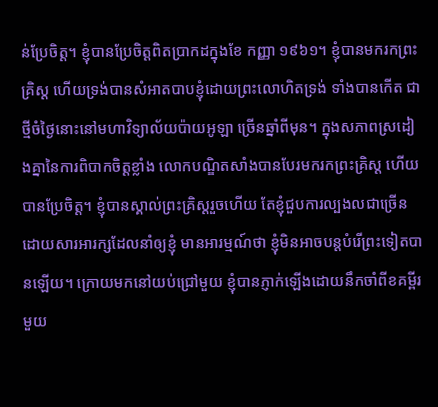ន់ប្រែចិត្ដ។ ខ្ញុំបានប្រែចិត្ដពិតប្រាកដក្នុងខែ កញ្ញា ១៩៦១។ ខ្ញុំបានមករកព្រះគ្រិស្ដ ហើយទ្រង់បានសំអាតបាបខ្ញុំដោយព្រះលោហិតទ្រង់ ទាំងបានកើត ជាថ្មីចំថ្ងៃនោះនៅមហាវិទ្យាល័យប៉ាយអូឡា ច្រើនឆ្នាំពីមុន។ ក្នុងសភាពស្រដៀងគ្នានៃការពិបាកចិត្ដខ្លាំង លោកបណ្ឌិតសាំងបានបែរមករកព្រះគ្រិស្ដ ហើយ បានប្រែចិត្ដ។ ខ្ញុំបានស្គាល់ព្រះគ្រិស្ដរួចហើយ តែខ្ញុំជួបការល្បងលជាច្រើនដោយសារអារក្សដែលនាំឲ្យខ្ញុំ មានអារម្មណ៍ថា ខ្ញុំមិនអាចបន្ដបំរើព្រះទៀតបានឡើយ។ ក្រោយមកនៅយប់ជ្រៅមួយ ខ្ញុំបានភ្ញាក់ឡើងដោយនឹកចាំពីខគម្ពីរមួយ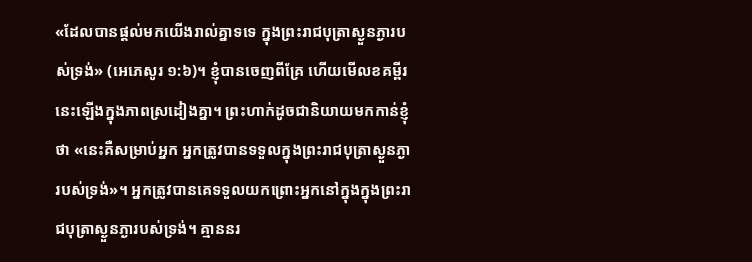«ដែលបានផ្តល់មកយើងរាល់គ្នាទទេ ក្នុងព្រះរាជបុត្រាស្ងួនភ្ងារបស់ទ្រង់» (អេភេសូរ ១:៦)។ ខ្ញុំបានចេញពីគ្រែ ហើយមើលខគម្ពីរនេះឡើងក្នុងភាពស្រដៀងគ្នា។ ព្រះហាក់ដូចជានិយាយមកកាន់ខ្ញុំថា «នេះគឺសម្រាប់អ្នក អ្នកត្រូវបានទទួលក្នុងព្រះរាជបុត្រាស្ងួនភ្ងារបស់ទ្រង់»។ អ្នកត្រូវបានគេទទួលយកព្រោះអ្នកនៅក្នុងក្នុងព្រះរាជបុត្រាស្ងួនភ្ងារបស់ទ្រង់។ គ្មាននរ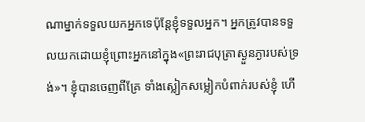ណាម្នាក់ទទួលយកអ្នកទេប៉ុន្តែខ្ញុំទទួលអ្នក។ អ្នកត្រូវបានទទួលយកដោយខ្ញុំព្រោះអ្នកនៅក្នុង«ព្រះរាជបុត្រាស្ងួនភ្ងារបស់ទ្រង់»។ ខ្ញុំបានចេញពីគ្រែ ទាំងស្លៀកសម្លៀកបំពាក់របស់ខ្ញុំ ហើ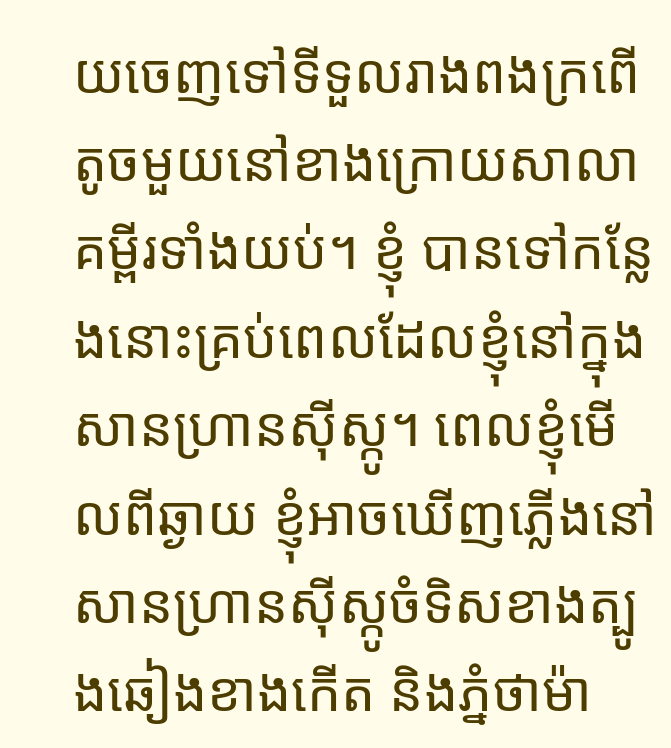យចេញទៅទីទួលរាងពងក្រពើតូចមួយនៅខាងក្រោយសាលាគម្ពីរទាំងយប់។ ខ្ញុំ បានទៅកន្លែងនោះគ្រប់ពេលដែលខ្ញុំនៅក្នុងសានហ្រានស៊ីស្កូ។ ពេលខ្ញុំមើលពីឆ្ងាយ ខ្ញុំអាចឃើញភ្លើងនៅ សានហ្រានស៊ីស្កូចំទិសខាងត្បូងឆៀងខាងកើត និងភ្នំថាម៉ា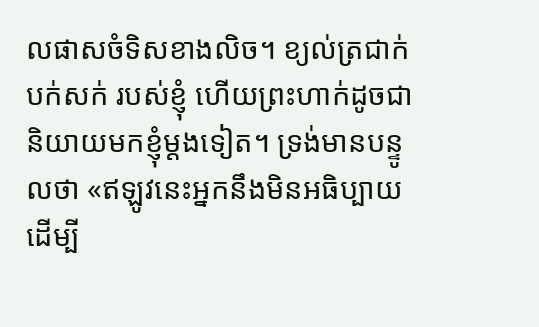លផាសចំទិសខាងលិច។ ខ្យល់ត្រជាក់បក់សក់ របស់ខ្ញុំ ហើយព្រះហាក់ដូចជានិយាយមកខ្ញុំម្ដងទៀត។ ទ្រង់មានបន្ទូលថា «ឥឡូវនេះអ្នកនឹងមិនអធិប្បាយ ដើម្បី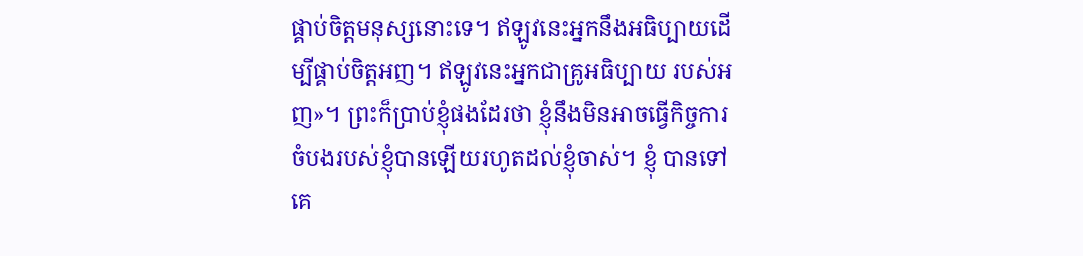ផ្គាប់ចិត្ដមនុស្សនោះទេ។ ឥឡូវនេះអ្នកនឹងអធិប្បាយដើម្បីផ្គាប់ចិត្ដអញ។ ឥឡូវនេះអ្នកជាគ្រូអធិប្បាយ របស់អញ»។ ព្រះក៏ប្រាប់ខ្ញុំផងដែរថា ខ្ញុំនឹងមិនអាចធ្វើកិច្ចការចំបងរបស់ខ្ញុំបានឡើយរហូតដល់ខ្ញុំចាស់។ ខ្ញុំ បានទៅគេ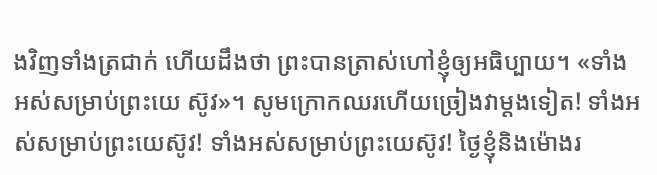ងវិញទាំងត្រជាក់ ហើយដឹងថា ព្រះបានត្រាស់ហៅខ្ញុំឲ្យអធិប្បាយ។ «ទាំងអស់សម្រាប់ព្រះយេ ស៊ូវ»។ សូមក្រោកឈរហើយច្រៀងវាម្ដងទៀត! ទាំងអស់សម្រាប់ព្រះយេស៊ូវ! ទាំងអស់សម្រាប់ព្រះយេស៊ូវ! ថ្ងៃខ្ញុំនិងម៉ោងរ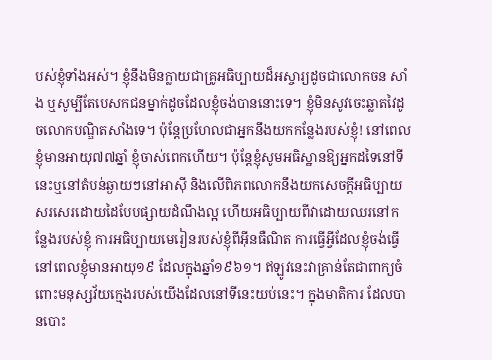បស់ខ្ញុំទាំងអស់។ ខ្ញុំនឹងមិនក្លាយជាគ្រូអធិប្បាយដ៏អស្ចារ្យដូចជាលោកចន សាំង ឬសូម្បីតែបេសកជនម្នាក់ដូចដែលខ្ញុំចង់បាននោះទេ។ ខ្ញុំមិនសូវចេះឆ្លាតវៃដូចលោកបណ្ឌិតសាំងទេ។ ប៉ុន្តែប្រហែលជាអ្នកនឹងយកកន្លែងរបស់ខ្ញុំ! នៅពេលខ្ញុំមានអាយុ៧៧ឆ្នាំ ខ្ញុំចាស់ពេកហើយ។ ប៉ុន្តែខ្ញុំសូមអធិស្ឋានឱ្យអ្នកដទៃនៅទីនេះឬនៅតំបន់ឆ្ងាយៗនៅអាស៊ី និងលើពិភពលោកនឹងយកសេចក្ដីអធិប្បាយសរសេរដោយដៃបែបផ្សាយដំណឹងល្អ ហើយអធិប្បាយពីវាដោយឈរនៅកន្លែងរបស់ខ្ញុំ ការអធិប្បាយមេរៀនរបស់ខ្ញុំពីអ៊ីនធឺណិត ការធ្វើអ្វីដែលខ្ញុំចង់ធ្វើនៅពេលខ្ញុំមានអាយុ១៩ ដែលក្នុងឆ្នាំ១៩៦១។ ឥឡូវនេះវាគ្រាន់តែជាពាក្យចំពោះមនុស្សវ័យក្មេងរបស់យើងដែលនៅទីនេះយប់នេះ។ ក្នុងមាតិការ ដែលបានបោះ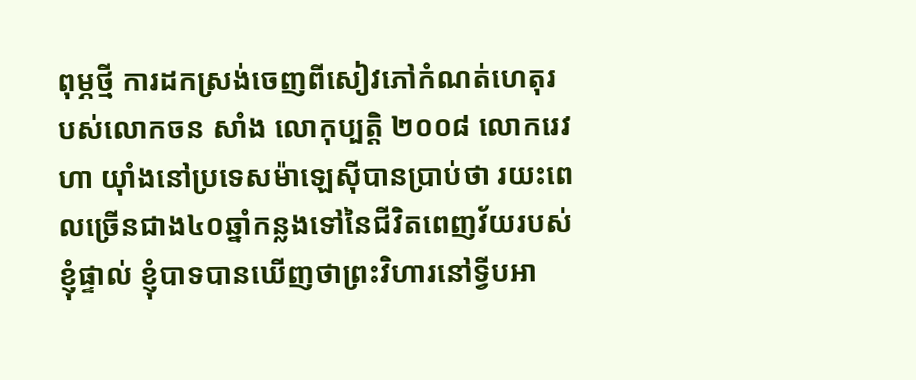ពុម្ភថ្មី ការដកស្រង់ចេញពីសៀវភៅកំណត់ហេតុរបស់លោកចន សាំង លោកុប្បត្ដិ ២០០៨ លោករេវ ហា យ៉ាំងនៅប្រទេសម៉ាឡេស៊ីបានប្រាប់ថា រយះពេលច្រើនជាង៤០ឆ្នាំកន្លងទៅនៃជីវិតពេញវ័យរបស់ខ្ញុំផ្ទាល់ ខ្ញុំបាទបានឃើញថាព្រះវិហារនៅទ្វីបអា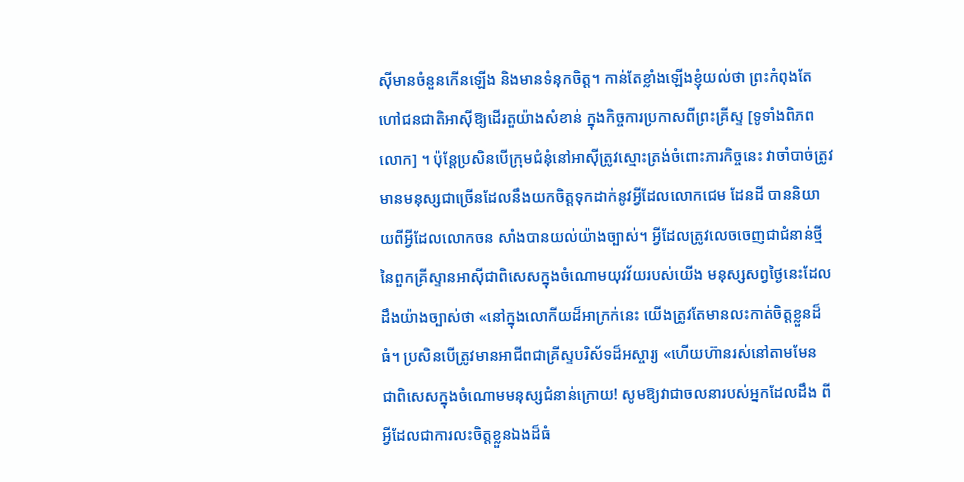ស៊ីមានចំនួនកើនឡើង និងមានទំនុកចិត្ត។ កាន់តែខ្លាំងឡើងខ្ញុំយល់ថា ព្រះកំពុងតែហៅជនជាតិអាស៊ីឱ្យដើរតួយ៉ាងសំខាន់ ក្នុងកិច្ចការប្រកាសពីព្រះគ្រីស្ទ [ទូទាំងពិភពលោក] ។ ប៉ុន្តែប្រសិនបើក្រុមជំនុំនៅអាស៊ីត្រូវស្មោះត្រង់ចំពោះភារកិច្ចនេះ វាចាំបាច់ត្រូវមានមនុស្សជាច្រើនដែលនឹងយកចិត្តទុកដាក់នូវអ្វីដែលលោកជេម ដែនដី បាននិយាយពីអ្វីដែលលោកចន សាំងបានយល់យ៉ាងច្បាស់។ អ្វីដែលត្រូវលេចចេញជាជំនាន់ថ្មីនៃពួកគ្រីស្ទានអាស៊ីជាពិសេសក្នុងចំណោមយុវវ័យរបស់យើង មនុស្សសព្វថ្ងៃនេះដែលដឹងយ៉ាងច្បាស់ថា «នៅក្នុងលោកីយដ៏អាក្រក់នេះ យើងត្រូវតែមានលះកាត់ចិត្ដខ្លួនដ៏ធំ។ ប្រសិនបើត្រូវមានអាជីពជាគ្រីស្ទបរិស័ទដ៏អស្ចារ្យ «ហើយហ៊ានរស់នៅតាមមែន ជាពិសេសក្នុងចំណោមមនុស្សជំនាន់ក្រោយ! សូមឱ្យវាជាចលនារបស់អ្នកដែលដឹង ពីអ្វីដែលជាការលះចិត្ដខ្លួនឯងដ៏ធំ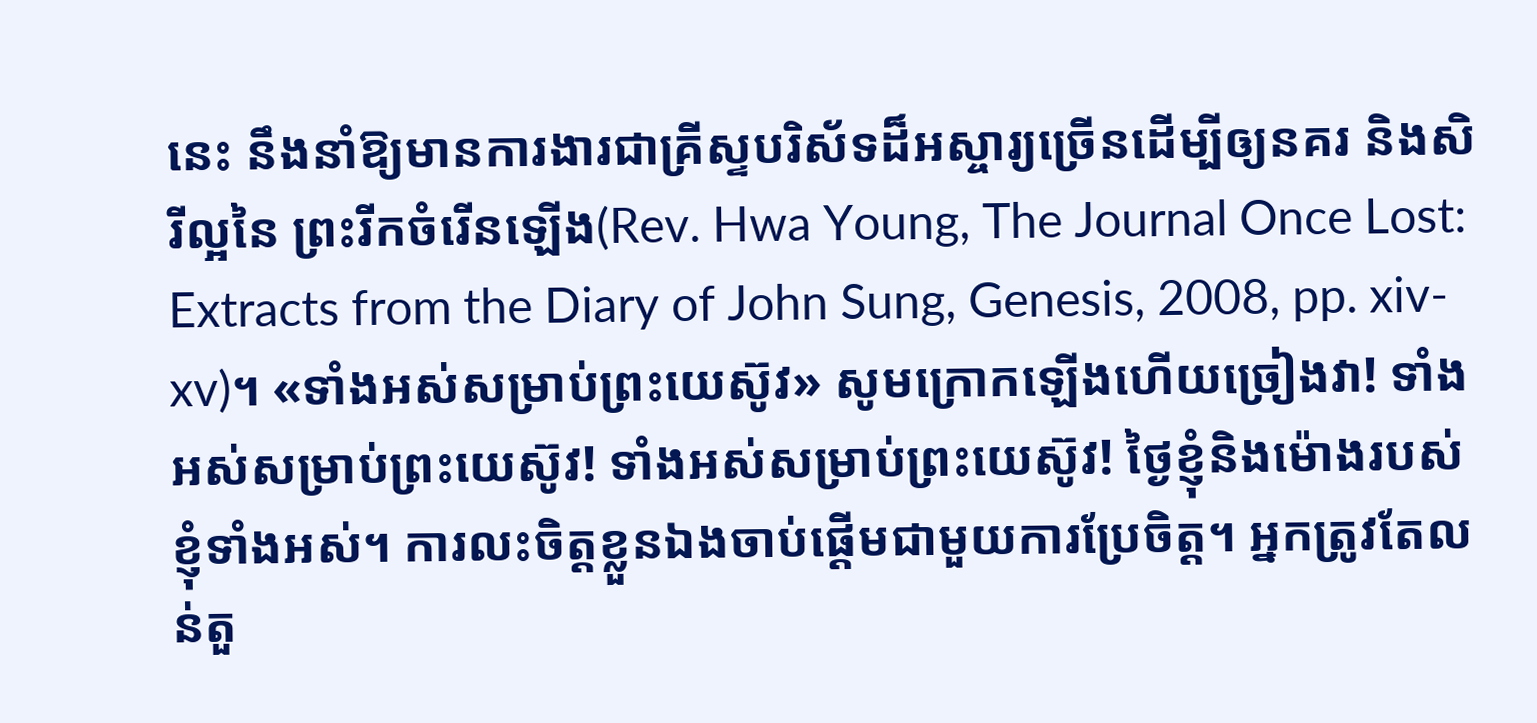នេះ នឹងនាំឱ្យមានការងារជាគ្រីស្ទបរិស័ទដ៏អស្ចារ្យច្រើនដើម្បីឲ្យនគរ និងសិរីល្អនៃ ព្រះរីកចំរើនឡើង(Rev. Hwa Young, The Journal Once Lost: Extracts from the Diary of John Sung, Genesis, 2008, pp. xiv-xv)។ «ទាំងអស់សម្រាប់ព្រះយេស៊ូវ» សូមក្រោកឡើងហើយច្រៀងវា! ទាំងអស់សម្រាប់ព្រះយេស៊ូវ! ទាំងអស់សម្រាប់ព្រះយេស៊ូវ! ថ្ងៃខ្ញុំនិងម៉ោងរបស់ខ្ញុំទាំងអស់។ ការលះចិត្ដខ្លួនឯងចាប់ផ្ដើមជាមួយការប្រែចិត្ដ។ អ្នកត្រូវតែលន់តួ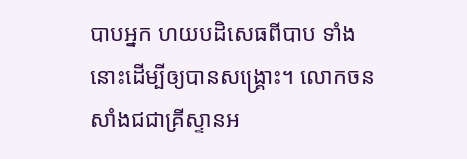បាបអ្នក ហយបដិសេធពីបាប ទាំងនោះដើម្បីឲ្យបានសង្រ្គោះ។ លោកចន សាំងជជាគ្រីស្ទានអ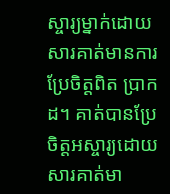ស្ចារ្យម្នាក់ដោយសារគាត់មានការប្រែចិត្ដពិត ប្រាកដ។ គាត់បានប្រែចិត្ដអស្ចារ្យដោយសារគាត់មា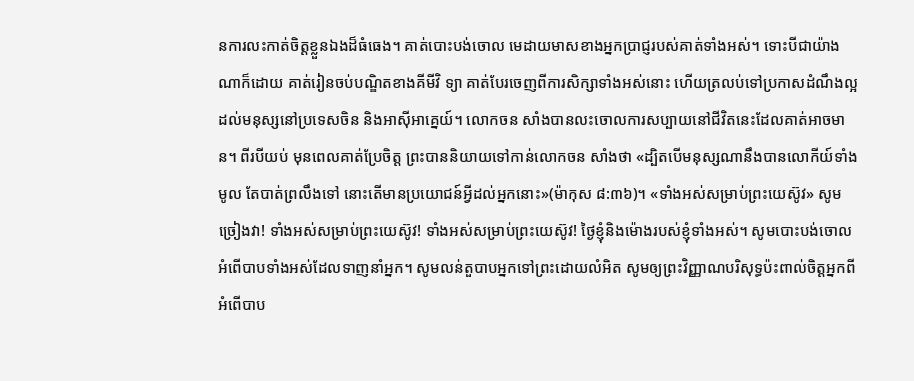នការលះកាត់ចិត្ដខ្លួនឯងដ៏ធំធេង។ គាត់បោះបង់ចោល មេដាយមាសខាងអ្នកប្រាជ្ញរបស់គាត់ទាំងអស់។ ទោះបីជាយ៉ាងណាក៏ដោយ គាត់រៀនចប់បណ្ឌិតខាងគីមីវិ ទ្យា គាត់បែរចេញពីការសិក្សាទាំងអស់នោះ ហើយត្រលប់ទៅប្រកាសដំណឹងល្អដល់មនុស្សនៅប្រទេសចិន និងអាស៊ីអាគ្នេយ៍។ លោកចន សាំងបានលះចោលការសប្បាយនៅជីវិតនេះដែលគាត់អាចមាន។ ពីរបីយប់ មុនពេលគាត់ប្រែចិត្ដ ព្រះបាននិយាយទៅកាន់លោកចន សាំងថា «ដ្បិតបើមនុស្សណានឹងបានលោកីយ៍ទាំងមូល តែបាត់ព្រលឹងទៅ នោះតើមានប្រយោជន៍អ្វីដល់អ្នកនោះ»(ម៉ាកុស ៨:៣៦)។ «ទាំងអស់សម្រាប់ព្រះយេស៊ូវ» សូមច្រៀងវា! ទាំងអស់សម្រាប់ព្រះយេស៊ូវ! ទាំងអស់សម្រាប់ព្រះយេស៊ូវ! ថ្ងៃខ្ញុំនិងម៉ោងរបស់ខ្ញុំទាំងអស់។ សូមបោះបង់ចោលអំពើបាបទាំងអស់ដែលទាញនាំអ្នក។ សូមលន់តួបាបអ្នកទៅព្រះដោយលំអិត សូមឲ្យព្រះវិញ្ញាណបរិសុទ្ធប៉ះពាល់ចិត្ដអ្នកពីអំពើបាប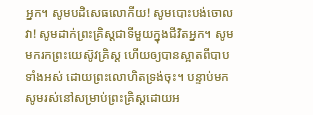អ្នក។ សូមបដិសេធលោកីយ! សូមបោះបង់ចោលវា! សូមដាក់ព្រះគ្រិស្ដជាទីមួយក្នុងជីវិតអ្នក។ សូមមករកព្រះយេស៊ូវគ្រិស្ដ ហើយឲ្យបានស្អាតពីបាបទាំងអស់ ដោយព្រះលោហិតទ្រង់ចុះ។ បន្ទាប់មកសូមរស់នៅសម្រាប់ព្រះគ្រិស្ដដោយអ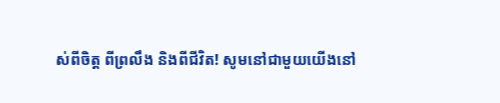ស់ពីចិត្ដ ពីព្រលឹង និងពីជីវិត! សូមនៅជាមួយយើងនៅ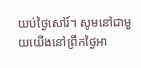យប់ថ្ងៃសៅរ៍។ សូមនៅជាមួយយើងនៅព្រឹកថ្ងៃអា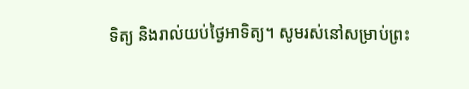ទិត្យ និងរាល់យប់ថ្ងៃអាទិត្យ។ សូមរស់នៅសម្រាប់ព្រះ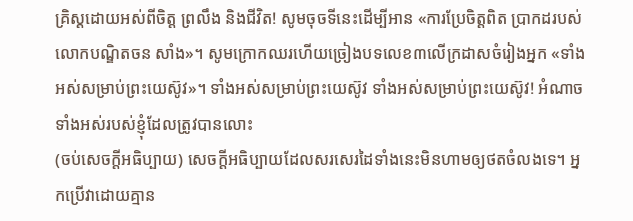គ្រិស្ដដោយអស់ពីចិត្ដ ព្រលឹង និងជីវិត! សូមចុចទីនេះដើម្បីអាន «ការប្រែចិត្ដពិត ប្រាកដរបស់លោកបណ្ឌិតចន សាំង»។ សូមក្រោកឈរហើយច្រៀងបទលេខ៣លើក្រដាសចំរៀងអ្នក «ទាំងអស់សម្រាប់ព្រះយេស៊ូវ»។ ទាំងអស់សម្រាប់ព្រះយេស៊ូវ ទាំងអស់សម្រាប់ព្រះយេស៊ូវ! អំណាចទាំងអស់របស់ខ្ញុំដែលត្រូវបានលោះ
(ចប់សេចក្ដីអធិប្បាយ) សេចក្ដីអធិប្បាយដែលសរសេរដៃទាំងនេះមិនហាមឲ្យថតចំលងទេ។ អ្នកប្រើវាដោយគ្មាន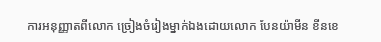ការអនុញ្ញាតពីលោក ច្រៀងចំរៀងម្នាក់ឯងដោយលោក បែនយ៉ាមីន ខីនខេ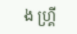ង ហ្គ្រី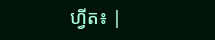ហ្វីត៖ |